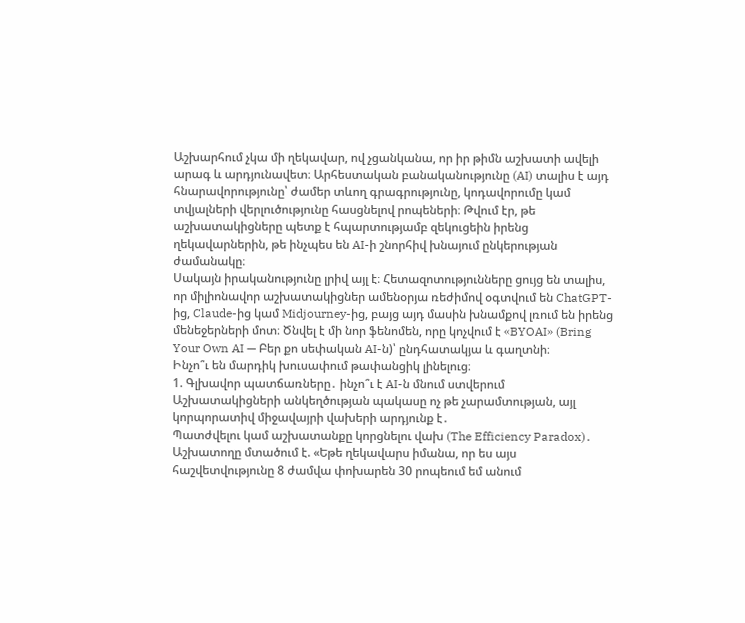Աշխարհում չկա մի ղեկավար, ով չցանկանա, որ իր թիմն աշխատի ավելի արագ և արդյունավետ։ Արհեստական բանականությունը (AI) տալիս է այդ հնարավորությունը՝ ժամեր տևող գրագրությունը, կոդավորումը կամ տվյալների վերլուծությունը հասցնելով րոպեների։ Թվում էր, թե աշխատակիցները պետք է հպարտությամբ զեկուցեին իրենց ղեկավարներին, թե ինչպես են AI-ի շնորհիվ խնայում ընկերության ժամանակը։
Սակայն իրականությունը լրիվ այլ է։ Հետազոտությունները ցույց են տալիս, որ միլիոնավոր աշխատակիցներ ամենօրյա ռեժիմով օգտվում են ChatGPT-ից, Claude-ից կամ Midjourney-ից, բայց այդ մասին խնամքով լռում են իրենց մենեջերների մոտ։ Ծնվել է մի նոր ֆենոմեն, որը կոչվում է «BYOAI» (Bring Your Own AI — Բեր քո սեփական AI-ն)՝ ընդհատակյա և գաղտնի։
Ինչո՞ւ են մարդիկ խուսափում թափանցիկ լինելուց։
1. Գլխավոր պատճառները․ ինչո՞ւ է AI-ն մնում ստվերում
Աշխատակիցների անկեղծության պակասը ոչ թե չարամտության, այլ կորպորատիվ միջավայրի վախերի արդյունք է․
Պատժվելու կամ աշխատանքը կորցնելու վախ (The Efficiency Paradox)․ Աշխատողը մտածում է. «Եթե ղեկավարս իմանա, որ ես այս հաշվետվությունը 8 ժամվա փոխարեն 30 րոպեում եմ անում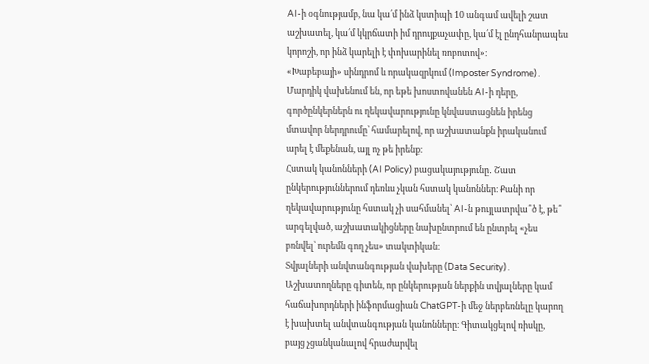AI-ի օգնությամբ, նա կա՛մ ինձ կստիպի 10 անգամ ավելի շատ աշխատել, կա՛մ կկրճատի իմ դրույքաչափը, կա՛մ էլ ընդհանրապես կորոշի, որ ինձ կարելի է փոխարինել ռոբոտով»։
«Խաբեբայի» սինդրոմ և որակազրկում (Imposter Syndrome)․ Մարդիկ վախենում են, որ եթե խոստովանեն AI-ի դերը, գործընկերներն ու ղեկավարությունը կնվաստացնեն իրենց մտավոր ներդրումը՝ համարելով, որ աշխատանքն իրականում արել է մեքենան, այլ ոչ թե իրենք։
Հստակ կանոնների (AI Policy) բացակայությունը․ Շատ ընկերություններում դեռևս չկան հստակ կանոններ։ Քանի որ ղեկավարությունը հստակ չի սահմանել՝ AI-ն թույլատրվա՞ծ է, թե՞ արգելված, աշխատակիցները նախընտրում են ընտրել «չես բռնվել՝ ուրեմն գող չես» տակտիկան։
Տվյալների անվտանգության վախերը (Data Security)․ Աշխատողները գիտեն, որ ընկերության ներքին տվյալները կամ հաճախորդների ինֆորմացիան ChatGPT-ի մեջ ներբեռնելը կարող է խախտել անվտանգության կանոնները։ Գիտակցելով ռիսկը, բայց չցանկանալով հրաժարվել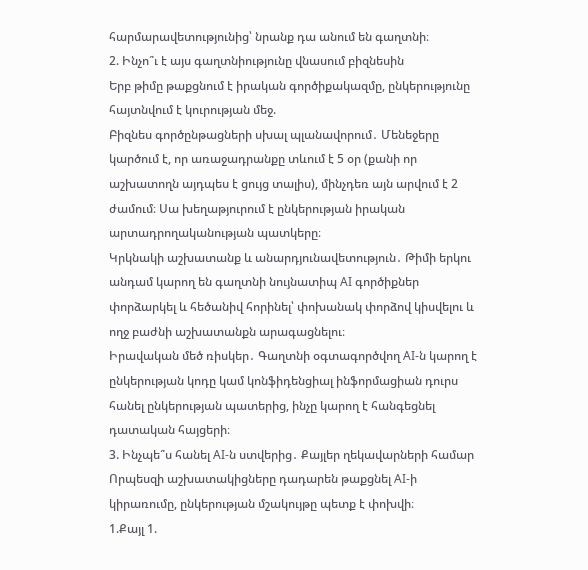հարմարավետությունից՝ նրանք դա անում են գաղտնի։
2. Ինչո՞ւ է այս գաղտնիությունը վնասում բիզնեսին
Երբ թիմը թաքցնում է իրական գործիքակազմը, ընկերությունը հայտնվում է կուրության մեջ.
Բիզնես գործընթացների սխալ պլանավորում․ Մենեջերը կարծում է, որ առաջադրանքը տևում է 5 օր (քանի որ աշխատողն այդպես է ցույց տալիս), մինչդեռ այն արվում է 2 ժամում։ Սա խեղաթյուրում է ընկերության իրական արտադրողականության պատկերը։
Կրկնակի աշխատանք և անարդյունավետություն․ Թիմի երկու անդամ կարող են գաղտնի նույնատիպ AI գործիքներ փորձարկել և հեծանիվ հորինել՝ փոխանակ փորձով կիսվելու և ողջ բաժնի աշխատանքն արագացնելու։
Իրավական մեծ ռիսկեր․ Գաղտնի օգտագործվող AI-ն կարող է ընկերության կոդը կամ կոնֆիդենցիալ ինֆորմացիան դուրս հանել ընկերության պատերից, ինչը կարող է հանգեցնել դատական հայցերի։
3. Ինչպե՞ս հանել AI-ն ստվերից․ Քայլեր ղեկավարների համար
Որպեսզի աշխատակիցները դադարեն թաքցնել AI-ի կիրառումը, ընկերության մշակույթը պետք է փոխվի։
1.Քայլ 1.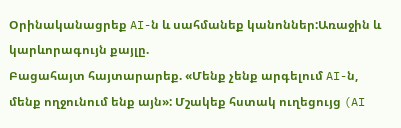Օրինականացրեք AI-ն և սահմանեք կանոններ:Առաջին և կարևորագույն քայլը.
Բացահայտ հայտարարեք. «Մենք չենք արգելում AI-ն, մենք ողջունում ենք այն»: Մշակեք հստակ ուղեցույց (AI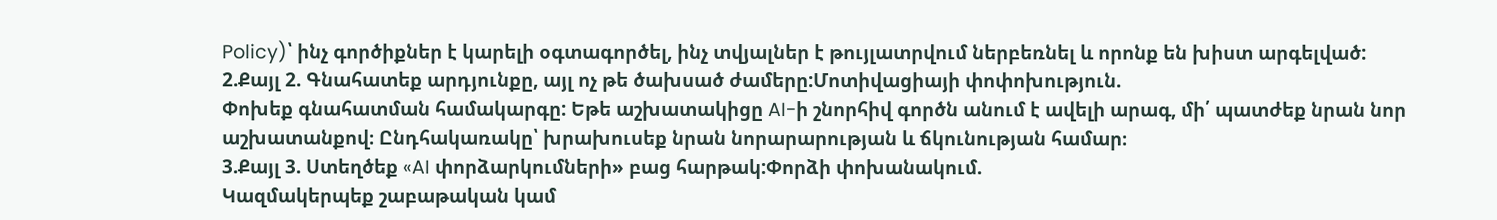Policy)՝ ինչ գործիքներ է կարելի օգտագործել, ինչ տվյալներ է թույլատրվում ներբեռնել և որոնք են խիստ արգելված:
2.Քայլ 2. Գնահատեք արդյունքը, այլ ոչ թե ծախսած ժամերը:Մոտիվացիայի փոփոխություն.
Փոխեք գնահատման համակարգը: Եթե աշխատակիցը AI-ի շնորհիվ գործն անում է ավելի արագ, մի՛ պատժեք նրան նոր աշխատանքով։ Ընդհակառակը՝ խրախուսեք նրան նորարարության և ճկունության համար։
3.Քայլ 3. Ստեղծեք «AI փորձարկումների» բաց հարթակ:Փորձի փոխանակում.
Կազմակերպեք շաբաթական կամ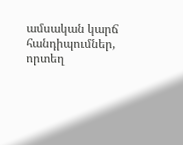ամսական կարճ հանդիպումներ, որտեղ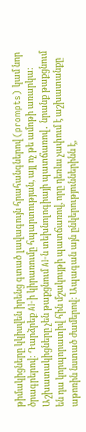թիմակիցները կկիսվեն իրենց գտած լավագույն հրահանգներով (prompts) կամ նոր ծրագրերով: Դարձրեք AI-ի կիրառումը հպարտության, այլ ոչ թե ամոթի առարկա:
Աշխատակիցները չեն թաքցնում AI-ն տեխնոլոգիայի պատճառով․ նրանք թաքցնում են դա կորպորատիվ հին մշակույթի պատճառով, որը դեռևս չափում է աշխատանքը աթոռին նստած ժամերով: Ապագան այն ընկերություններինն է,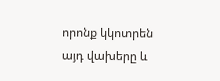որոնք կկոտրեն այդ վախերը և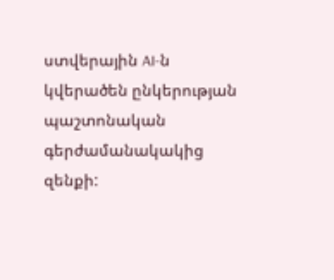ստվերային AI-ն կվերածեն ընկերության պաշտոնական գերժամանակակից զենքի: